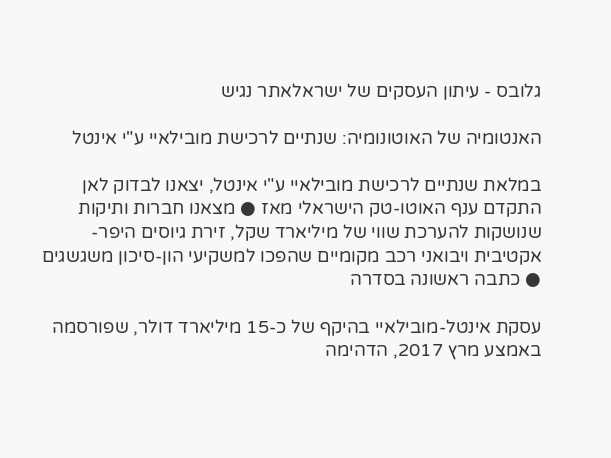גלובס - עיתון העסקים של ישראלאתר נגיש

האנטומיה של האוטונומיה: שנתיים לרכישת מובילאיי ע"י אינטל

במלאת שנתיים לרכישת מובילאיי ע"י אינטל, יצאנו לבדוק לאן התקדם ענף האוטו-טק הישראלי מאז ● מצאנו חברות ותיקות שנושקות להערכת שווי של מיליארד שקל, זירת גיוסים היפר-אקטיבית ויבואני רכב מקומיים שהפכו למשקיעי הון-סיכון משגשגים ● כתבה ראשונה בסדרה

עסקת אינטל-מובילאיי בהיקף של כ-15 מיליארד דולר, שפורסמה באמצע מרץ 2017, הדהימה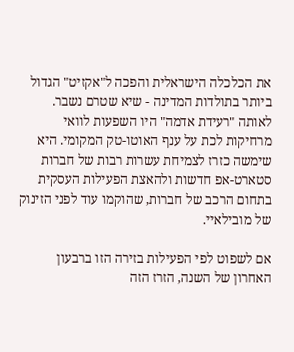את הכלכלה הישראלית והפכה ל"אקזיט" הגדול ביותר בתולדות המדינה - שיא שטרם נשבר. לאותה "רעידת אדמה" היו השפעות לוואי מרחיקות לכת על ענף האוטו-טק המקומי. היא שימשה כזרז לצמיחת עשרות רבות של חברות סטארט-אפ חדשות ולהאצת הפעילות העסקית בתחום הרכב של חברות, שהוקמו עוד לפני הזינוק של מובילאיי.

אם לשפוט לפי הפעילות בזירה הזו ברבעון האחרון של השנה, הזרז הזה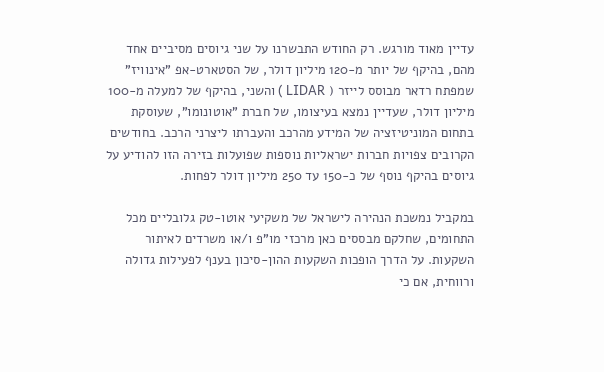עדיין מאוד מורגש. רק החודש התבשרנו על שני גיוסים מסיביים אחד מהם, בהיקף של יותר מ-120 מיליון דולר, של הסטארט-אפ "אינוויז" שמפתח רדאר מבוסס לייזר ( LIDAR ) והשני, בהיקף של למעלה מ-100 מיליון דולר, שעדיין נמצא בעיצומו, של חברת "אוטונומו", שעוסקת בתחום המוניטיזציה של המידע מהרכב והעברתו ליצרני הרכב. בחודשים הקרובים צפויות חברות ישראליות נוספות שפועלות בזירה הזו להודיע על גיוסים בהיקף נוסף של כ-150 עד 250 מיליון דולר לפחות.

במקביל נמשכת הנהירה לישראל של משקיעי אוטו-טק גלובליים מכל התחומים, שחלקם מבססים כאן מרכזי מו"פ ו/או משרדים לאיתור השקעות. על הדרך הופכות השקעות ההון-סיכון בענף לפעילות גדולה ורווחית, אם כי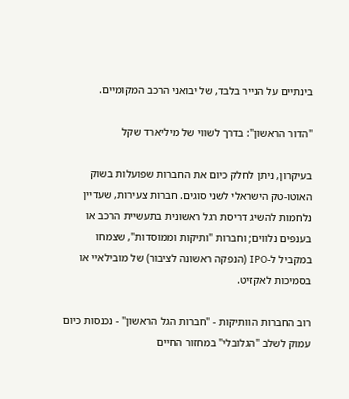בינתיים על הנייר בלבד, של יבואני הרכב המקומיים.

"הדור הראשון": בדרך לשווי של מיליארד שקל

בעיקרון, ניתן לחלק כיום את החברות שפועלות בשוק האוטו-טק הישראלי לשני סוגים. חברות צעירות, שעדיין נלחמות להשיג דריסת רגל ראשונית בתעשיית הרכב או בענפים נלווים; וחברות "ותיקות וממוסדות", שצמחו במקביל ל-IPO (הנפקה ראשונה לציבור) של מובילאיי או בסמיכות לאקזיט.

רוב החברות הוותיקות - "חברות הגל הראשון" - נכנסות כיום עמוק לשלב "הגלובלי" במחזור החיים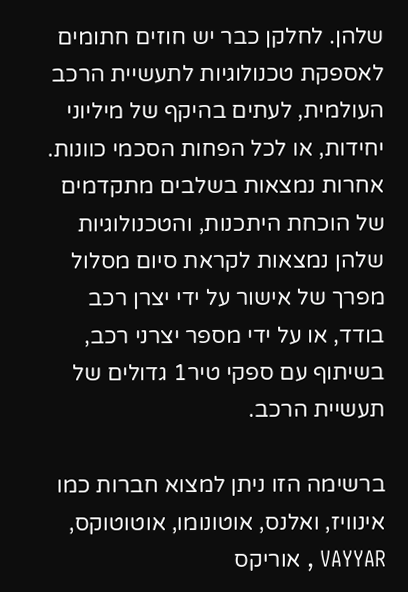שלהן. לחלקן כבר יש חוזים חתומים לאספקת טכנולוגיות לתעשיית הרכב העולמית, לעתים בהיקף של מיליוני יחידות, או לכל הפחות הסכמי כוונות. אחרות נמצאות בשלבים מתקדמים של הוכחת היתכנות, והטכנולוגיות שלהן נמצאות לקראת סיום מסלול מפרך של אישור על ידי יצרן רכב בודד, או על ידי מספר יצרני רכב, בשיתוף עם ספקי טיר1 גדולים של תעשיית הרכב.

ברשימה הזו ניתן למצוא חברות כמו אינוויז, ואלנס, אוטונומו, אוטוטוקס, VAYYAR , אוריקס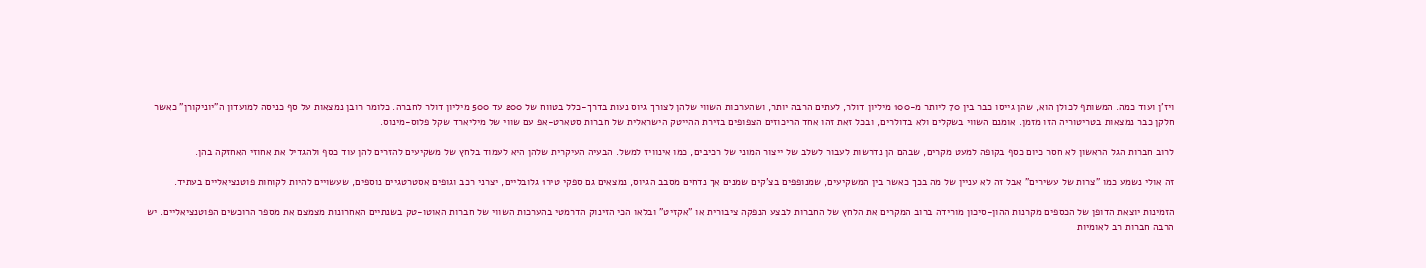ויז'ן ועוד כמה. המשותף לכולן הוא, שהן גייסו כבר בין 70 ליותר מ-100 מיליון דולר, לעתים הרבה יותר, ושהערכות השווי שלהן לצורך גיוס נעות בדרך-כלל בטווח של 200 עד 500 מיליון דולר לחברה. כלומר רובן נמצאות על סף כניסה למועדון ה"יוניקורן" כאשר חלקן כבר נמצאות בטריטוריה הזו מזמן. אומנם השווי בשקלים ולא בדולרים, ובכל זאת זהו אחד הריכוזים הצפופים בזירת ההייטק הישראלית של חברות סטארט-אפ עם שווי של מיליארד שקל פלוס-מינוס.

לרוב חברות הגל הראשון לא חסר כיום כסף בקופה למעט מקרים, שבהם הן נדרשות לעבור לשלב של ייצור המוני של רכיבים, כמו אינוויז למשל. הבעיה העיקרית שלהן היא לעמוד בלחץ של משקיעים להזרים להן עוד כסף ולהגדיל את אחוזי האחזקה בהן.

זה אולי נשמע כמו "צרות של עשירים" אבל זה לא עניין של מה בכך כאשר בין המשקיעים, שמנופפים בצ'קים שמנים אך נדחים מסבב הגיוס, נמצאים גם ספקי טיר1 גלובליים, יצרני רכב וגופים אסטרטגיים נוספים, שעשויים להיות לקוחות פוטנציאליים בעתיד.

הזמינות יוצאת הדופן של הכספים מקרנות ההון-סיכון מורידה ברוב המקרים את הלחץ של החברות לבצע הנפקה ציבורית או "אקזיט" ובלאו הכי הזינוק הדרמטי בהערכות השווי של חברות האוטו-טק בשנתיים האחרונות מצמצם את מספר הרוכשים הפוטנציאליים. יש הרבה חברות רב לאומיות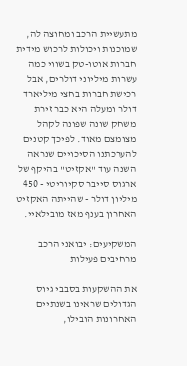מתעשיית הרכב ומחוצה לה, שמוכנות ויכולות לרכוש מידית חברות אוטו-טק בשווי כמה עשרות מיליוני דולרים, אבל רכישת חברות בחצי מיליארד דולר ומעלה היא כבר זירת משחק שונה שפונה לקהל מצומצם מאוד. לפיכך קטנים להערכתנו הסיכויים שנראה השנה עוד "אקזיט" בהיקף של ארגוס סייבר סקיוריטי - 450 מיליון דולר - שהייתה האקזיט האחרון בענף מאז מובילאיי.

המשקיעים: יבואני הרכב מרחיבים פעילות

את ההשקעות בסבבי גיוס הגדולים שראינו בשנתיים האחרונות הובילו,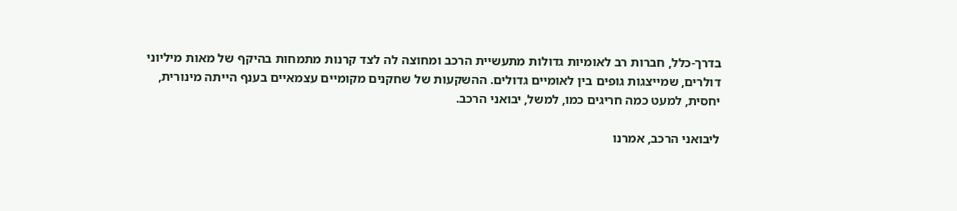בדרך-כלל, חברות רב לאומיות גדולות מתעשיית הרכב ומחוצה לה לצד קרנות מתמחות בהיקף של מאות מיליוני דולרים, שמייצגות גופים בין לאומיים גדולים. ההשקעות של שחקנים מקומיים עצמאיים בענף הייתה מינורית, יחסית, למעט כמה חריגים כמו, למשל, יבואני הרכב.

ליבואני הרכב, אמרנו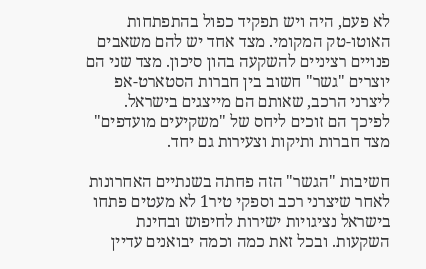לא פעם, היה ויש תפקיד כפול בהתפתחות האוטו-טק המקומי. מצד אחד יש להם משאבים פנויים רציניים להשקעה בהון סיכון. מצד שני הם יוצרים "גשר" חשוב בין חברות הסטארט-אפ ליצרני הרכב, שאותם הם מייצגים בישראל. לפיכך הם זוכים ליחס של "משקיעים מועדפים" מצד חברות ותיקות וצעירות גם יחד.

חשיבות "הגשר" הזה פחתה בשנתיים האחרונות לאחר שיצרני רכב וספקי טיר1 לא מעטים פתחו בישראל נציגויות ישירות לחיפוש ובחינת השקעות. ובכל זאת כמה וכמה יבואנים עדיין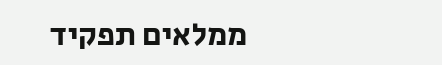ממלאים תפקיד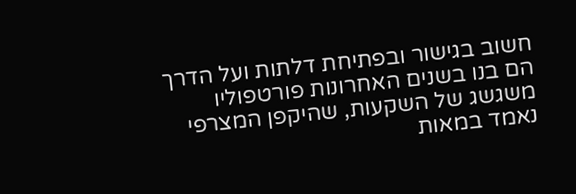חשוב בגישור ובפתיחת דלתות ועל הדרך הם בנו בשנים האחרונות פורטפוליו משגשג של השקעות, שהיקפן המצרפי נאמד במאות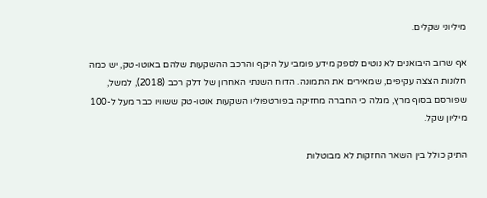מיליוני שקלים.

אף שרוב היבואנים לא נוטים לספק מידע פומבי על היקף והרכב ההשקעות שלהם באוטו-טק, יש כמה חלונות הצצה עקיפים, שמאירים את התמונה. הדוח השנתי האחרון של דלק רכב (2018), למשל, שפורסם בסוף מרץ, מגלה כי החברה מחזיקה בפורטפוליו השקעות אוטו-טק ששוויו כבר מעל ל-100 מיליון שקל.

התיק כולל בין השאר החזקות לא מבוטלות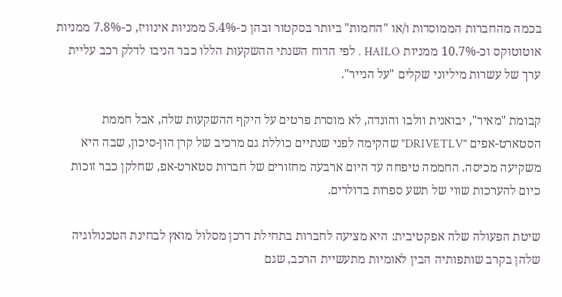בכמה מהחברות הממוסדות ו/או "החמות" ביותר בסקטור ובהן כ-5.4% ממניות אינוויז, כ-7.8% ממניות אוטוטוקס וכ-10.7% ממניות HAILO . לפי הדוח השנתי ההשקעות הללו כבר הניבו לדלק רכב עליית ערך של עשרות מיליוני שקלים "על הנייר".

קבומת "מאיר", יבואנית וולבו והונדה, לא מוסרת פרטים על היקף ההשקעות שלה, אבל חממת הסטארט-אפים "DRIVETLV" שהקימה לפני שנתיים כוללת גם מרכיב של קרן הון-סיכון, שבה היא משקיעה מכיסה. החממה טיפחה עד היום ארבעה מחזורים של חברות סטארט-אפ, שחלקן כבר זוכות כיום להערכות שווי של תשע ספרות בדולרים.

שיטת הפעולה שלה אפקטיבית: היא מציעה לחברות בתחילת דרכן מסלול מואץ לבחינת הטכנולוגיה שלהן בקרב שותפותיה הבין לאומיות מתעשיית הרכב, שגם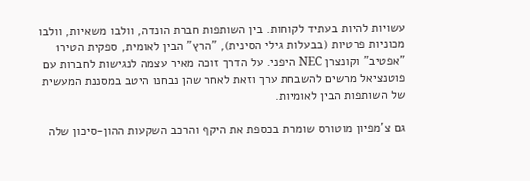עשויות להיות בעתיד לקוחות. בין השותפות חברת הונדה, וולבו משאיות, וולבו מכוניות פרטיות (בבעלות גילי הסינית), "הרץ" הבין לאומית, ספקית הטיר1 "אפטיב" וקונצרן NEC היפני. על הדרך זוכה מאיר עצמה לנגישות לחברות עם פוטנציאל מרשים להשבחת ערך וזאת לאחר שהן נבחנו היטב במסננת המעשית של השותפות הבין לאומיות.

גם צ'מפיון מוטורס שומרת בכספת את היקף והרכב השקעות ההון-סיכון שלה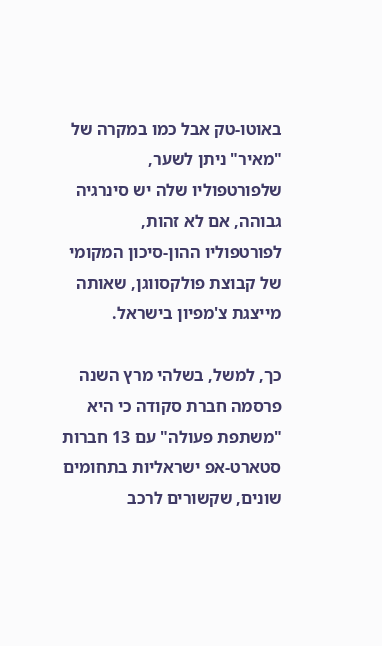באוטו-טק אבל כמו במקרה של "מאיר" ניתן לשער, שלפורטפוליו שלה יש סינרגיה גבוהה, אם לא זהות, לפורטפוליו ההון-סיכון המקומי של קבוצת פולקסווגן, שאותה מייצגת צ'מפיון בישראל.

כך, למשל, בשלהי מרץ השנה פרסמה חברת סקודה כי היא "משתפת פעולה" עם 13 חברות סטארט-אפ ישראליות בתחומים שונים, שקשורים לרכב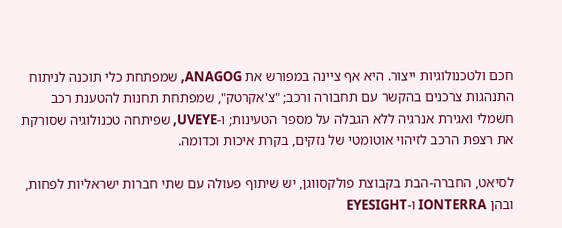חכם ולטכנולוגיות ייצור. היא אף ציינה במפורש את ANAGOG, שמפתחת כלי תוכנה לניתוח התנהגות צרכנים בהקשר עם תחבורה ורכב; "צ'אקרטק", שמפתחת תחנות להטענת רכב חשמלי ואגירת אנרגיה ללא הגבלה על מספר הטעינות; ו-UVEYE, שפיתחה טכנולוגיה שסורקת את רצפת הרכב לזיהוי אוטומטי של נזקים, בקרת איכות וכדומה.

לסיאט, החברה-הבת בקבוצת פולקסווגן, יש שיתוף פעולה עם שתי חברות ישראליות לפחות, ובהן IONTERRA ו-EYESIGHT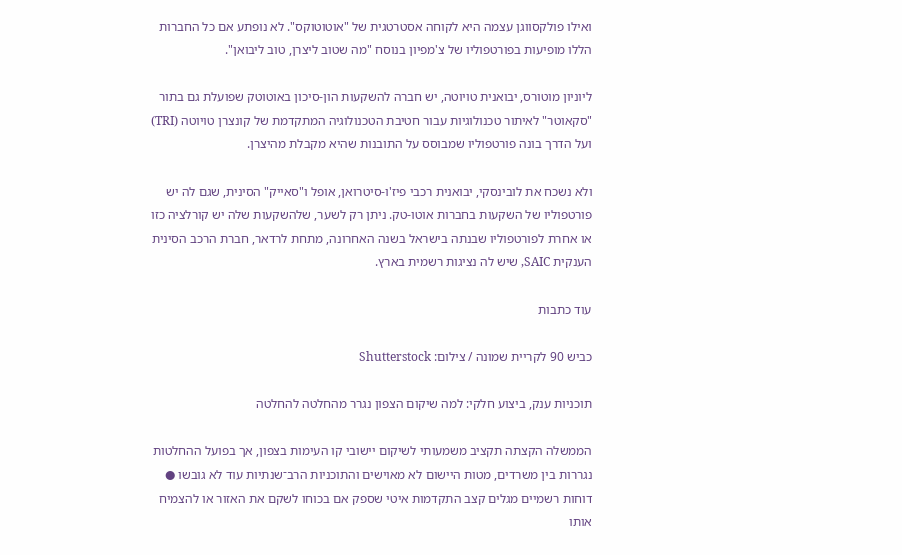ואילו פולקסווגן עצמה היא לקוחה אסטרטגית של "אוטוטוקס". לא נופתע אם כל החברות הללו מופיעות בפורטפוליו של צ'מפיון בנוסח "מה שטוב ליצרן, טוב ליבואן".

ליוניון מוטורס, יבואנית טויוטה, יש חברה להשקעות הון-סיכון באוטוטק שפועלת גם בתור "סקאוטר" לאיתור טכנולוגיות עבור חטיבת הטכנולוגיה המתקדמת של קונצרן טויוטה (TRI) ועל הדרך בונה פורטפוליו שמבוסס על התובנות שהיא מקבלת מהיצרן.

ולא נשכח את לובינסקי, יבואנית רכבי פיז'ו-סיטרואן, אופל ו"סאייק" הסינית, שגם לה יש פורטפוליו של השקעות בחברות אוטו-טק. ניתן רק לשער, שלהשקעות שלה יש קורלציה כזו או אחרת לפורטפוליו שבנתה בישראל בשנה האחרונה, מתחת לרדאר, חברת הרכב הסינית הענקית SAIC, שיש לה נציגות רשמית בארץ.

עוד כתבות

כביש 90 לקריית שמונה / צילום: Shutterstock

תוכניות ענק, ביצוע חלקי: למה שיקום הצפון נגרר מהחלטה להחלטה

הממשלה הקצתה תקציב משמעותי לשיקום יישובי קו העימות בצפון, אך בפועל ההחלטות נגררות בין משרדים, מטות היישום לא מאוישים והתוכניות הרב־שנתיות עוד לא גובשו ● דוחות רשמיים מגלים קצב התקדמות איטי שספק אם בכוחו לשקם את האזור או להצמיח אותו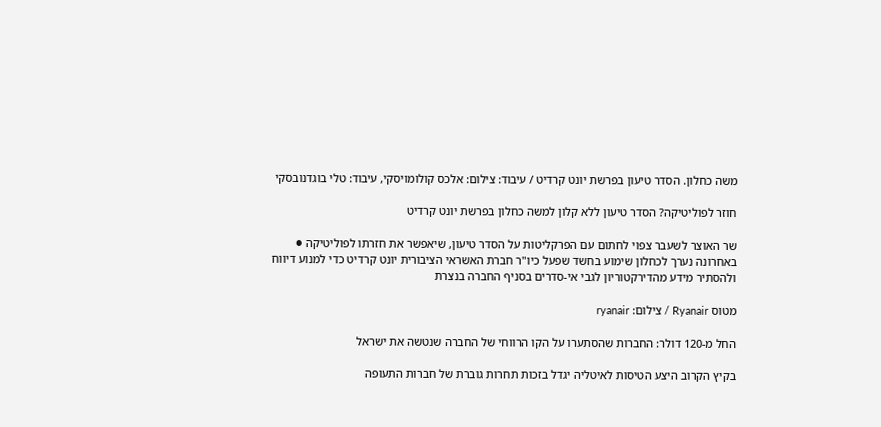משה כחלון. הסדר טיעון בפרשת יונט קרדיט / עיבוד: צילום: אלכס קולומויסקי, עיבוד: טלי בוגדנובסקי

חוזר לפוליטיקה? הסדר טיעון ללא קלון למשה כחלון בפרשת יונט קרדיט

שר האוצר לשעבר צפוי לחתום עם הפרקליטות על הסדר טיעון, שיאפשר את חזרתו לפוליטיקה ● באחרונה נערך לכחלון שימוע בחשד שפעל כיו"ר חברת האשראי הציבורית יונט קרדיט כדי למנוע דיווח ולהסתיר מידע מהדירקטוריון לגבי אי-סדרים בסניף החברה בנצרת

מטוס Ryanair / צילום: ryanair

החל מ-120 דולר: החברות שהסתערו על הקו הרווחי של החברה שנטשה את ישראל

בקיץ הקרוב היצע הטיסות לאיטליה יגדל בזכות תחרות גוברת של חברות התעופה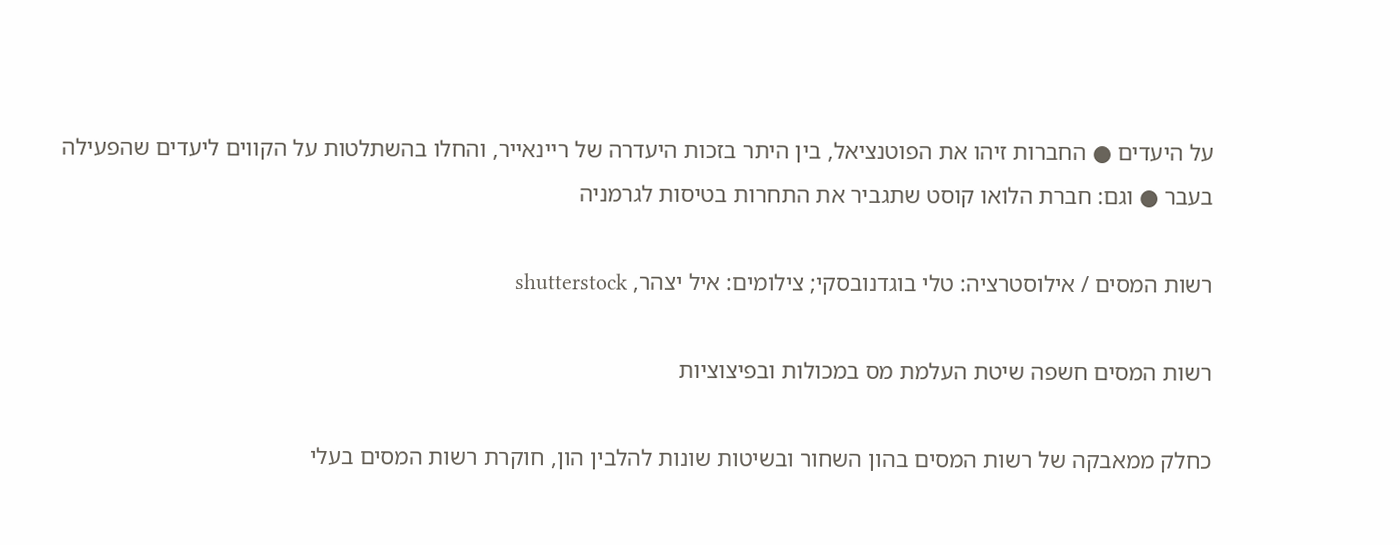על היעדים ● החברות זיהו את הפוטנציאל, בין היתר בזכות היעדרה של ריינאייר, והחלו בהשתלטות על הקווים ליעדים שהפעילה בעבר ● וגם: חברת הלואו קוסט שתגביר את התחרות בטיסות לגרמניה

רשות המסים / אילוסטרציה: טלי בוגדנובסקי; צילומים: איל יצהר, shutterstock

רשות המסים חשפה שיטת העלמת מס במכולות ובפיצוציות

כחלק ממאבקה של רשות המסים בהון השחור ובשיטות שונות להלבין הון, חוקרת רשות המסים בעלי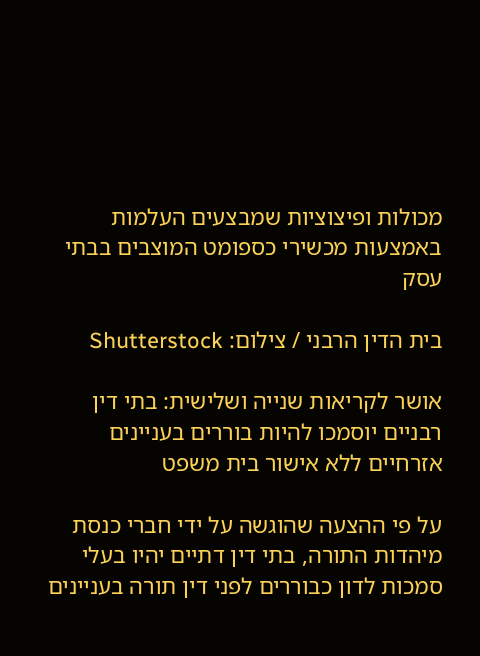מכולות ופיצוציות שמבצעים העלמות באמצעות מכשירי כספומט המוצבים בבתי עסק

בית הדין הרבני / צילום: Shutterstock

אושר לקריאות שנייה ושלישית: בתי דין רבניים יוסמכו להיות בוררים בעניינים אזרחיים ללא אישור בית משפט

על פי ההצעה שהוגשה על ידי חברי כנסת מיהדות התורה, בתי דין דתיים יהיו בעלי סמכות לדון כבוררים לפני דין תורה בעניינים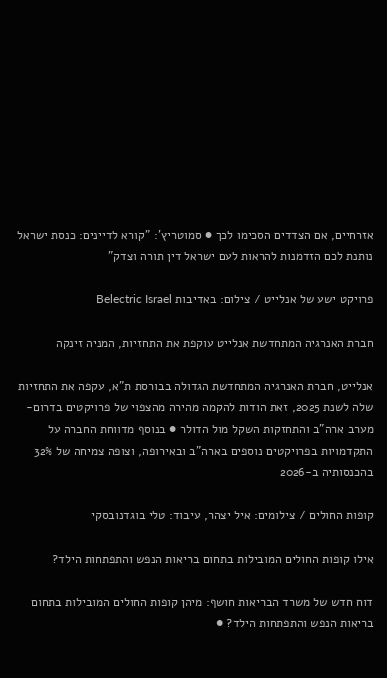אזרחיים, אם הצדדים הסכימו לכך ● סמוטריץ': "קורא לדיינים: כנסת ישראל נותנת לכם הזדמנות להראות לעם ישראל דין תורה וצדק"

פרויקט ישע של אנלייט / צילום: באדיבות Belectric Israel

חברת האנרגיה המתחדשת אנלייט עוקפת את התחזיות, המניה זינקה

אנלייט, חברת האנרגיה המתחדשת הגדולה בבורסת ת"א, עקפה את התחזיות שלה לשנת 2025, זאת הודות להקמה מהירה מהצפוי של פרויקטים בדרום-מערב ארה"ב והתחזקות השקל מול הדולר ● בנוסף מדווחת החברה על התקדמויות בפרויקטים נוספים בארה"ב ובאירופה, וצופה צמיחה של 32% בהכנסותיה ב-2026

קופות החולים / צילומים: איל יצהר, עיבוד: טלי בוגדנובסקי

אילו קופות החולים המובילות בתחום בריאות הנפש והתפתחות הילד?

דוח חדש של משרד הבריאות חושף: מיהן קופות החולים המובילות בתחום בריאות הנפש והתפתחות הילד? ●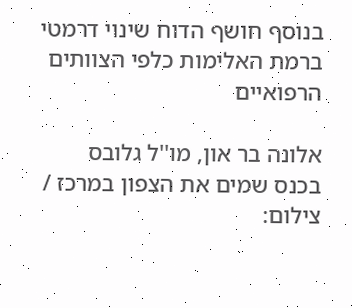בנוסף חושף הדוח שינוי דרמטי ברמת האלימות כלפי הצוותים הרפואיים

אלונה בר און, מו''ל גלובס בכנס שמים את הצפון במרכז / צילום: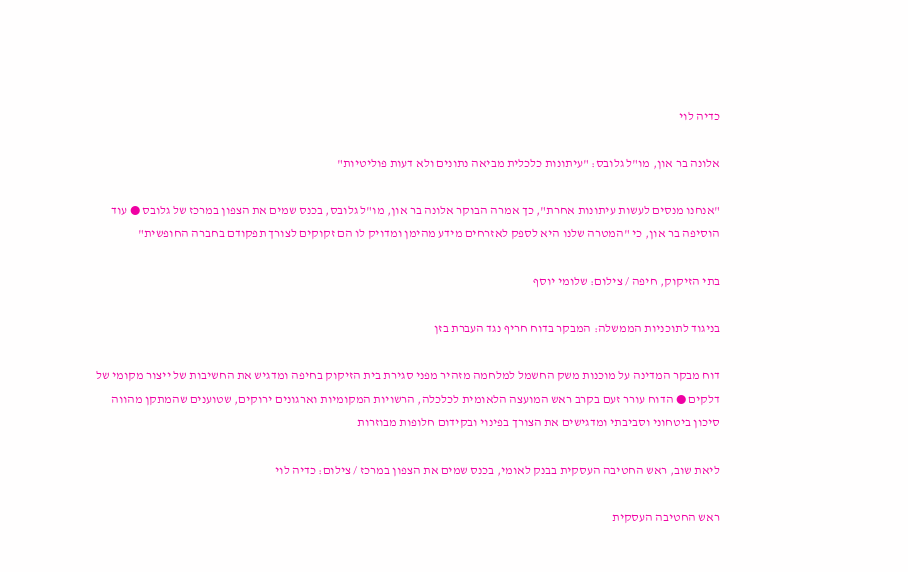כדיה לוי

אלונה בר און, מו"ל גלובס: "עיתונות כלכלית מביאה נתונים ולא דעות פוליטיות"

"אנחנו מנסים לעשות עיתונות אחרת", כך אמרה הבוקר אלונה בר און, מו"ל גלובס, בכנס שמים את הצפון במרכז של גלובס ● עוד הוסיפה בר און, כי "המטרה שלנו היא לספק לאזרחים מידע מהימן ומדויק לו הם זקוקים לצורך תפקודם בחברה החופשית"

בתי הזיקוק, חיפה / צילום: שלומי יוסף

בניגוד לתוכניות הממשלה: המבקר בדוח חריף נגד העברת בזן

דוח מבקר המדינה על מוכנות משק החשמל למלחמה מזהיר מפני סגירת בית הזיקוק בחיפה ומדגיש את החשיבות של ייצור מקומי של דלקים ● הדוח עורר זעם בקרב ראש המועצה הלאומית לכלכלה, הרשויות המקומיות וארגונים ירוקים, שטוענים שהמתקן מהווה סיכון ביטחוני וסביבתי ומדגישים את הצורך בפינוי ובקידום חלופות מבוזרות

ליאת שוב, ראש החטיבה העסקית בבנק לאומי, בכנס שמים את הצפון במרכז / צילום: כדיה לוי

ראש החטיבה העסקית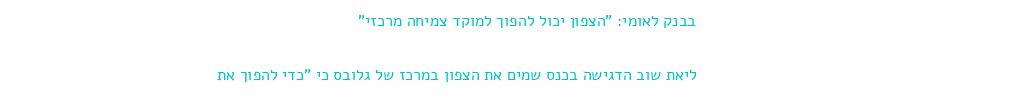בבנק לאומי: "הצפון יכול להפוך למוקד צמיחה מרכזי"

ליאת שוב הדגישה בכנס שמים את הצפון במרכז של גלובס כי "כדי להפוך את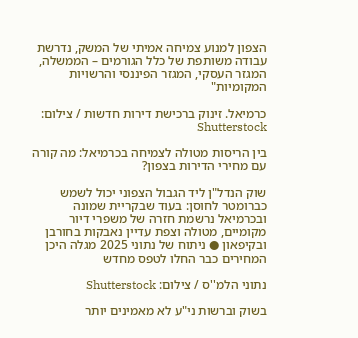הצפון למנוע צמיחה אמיתי של המשק, נדרשת עבודה משותפת של כלל הגורמים – הממשלה, המגזר העסקי, המגזר הפיננסי והרשויות המקומיות"

כרמיאל. זינוק ברכישת דירות חדשות / צילום: Shutterstock

בין הריסות מטולה לצמיחה בכרמיאל: מה קורה עם מחירי הדירות בצפון?

שוק הנדל"ן ליד הגבול הצפוני יכול לשמש כברומטר לחוסן: בעוד שבקריית שמונה ובכרמיאל נרשמת חזרה של משפרי דיור מקומיים, מטולה וצפת עדיין נאבקות בחורבן ובקיפאון ● ניתוח של נתוני 2025 מגלה היכן המחירים כבר החלו לטפס מחדש

נתוני הלמ''ס / צילום: Shutterstock

בשוק וברשות ני"ע לא מאמינים יותר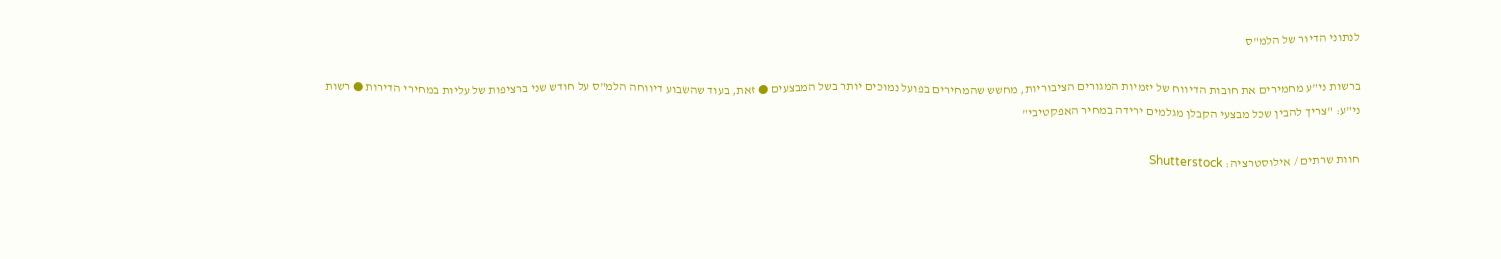לנתוני הדיור של הלמ"ס

ברשות ני"ע מחמירים את חובות הדיווח של יזמיות המגורים הציבוריות, מחשש שהמחירים בפועל נמוכים יותר בשל המבצעים ● זאת, בעוד שהשבוע דיווחה הלמ"ס על חודש שני ברציפות של עליות במחירי הדירות ● רשות ני"ע: "צריך להבין שכל מבצעי הקבלן מגלמים ירידה במחיר האפקטיבי"

חוות שרתים / אילוסטרציה: Shutterstock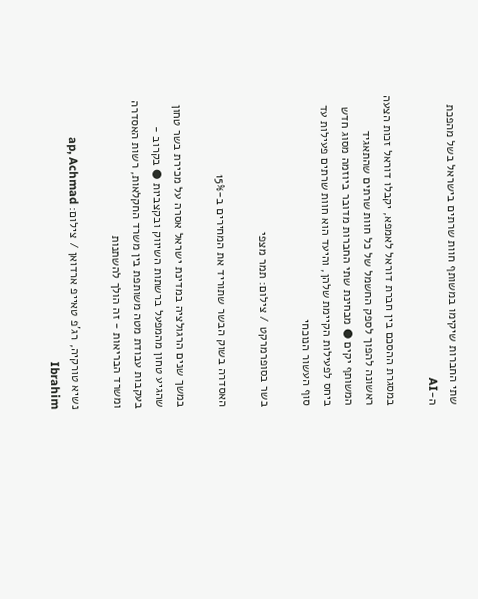שתי החברות שיקימו במשותף חוות שרתים בישראל בשל מהפכת ה-AI

במסגרת ההסכם בין חברת דוראל לאמפא, יקבלו דוראל זכות הצעה ראשונה להפוך לספק החשמל של כל חוות שרתים שהתאגיד המשותף יקים ● מבחינת שתי החברות מדובר ביוזמה מסוג חדש ביחס לפעילות הקיימת שלהן, והיעד הוא חוות שרתים פעילות עד סוף העשור הנוכחי

בשר בסופרמרקט / צילום: תמר מצפי

האסדרה בשוק הבשר שתוריד את המחירים ב-15%

במשך שנים הרגולציה במדינת ישראל אסרה על מכירת בשר טחון שהגיע טחון מהמפעל ברשתות השיווק ובקצביות ● בקרוב - בעקבות עבודת מטה משותפת בין משרד החקלאות, רשות האסדרה ומשרד הבריאות - זה הולך להשתנות

נשיא טורקיה, רג'פ טאייפ ארדואן / צילום: ap, Achmad Ibrahim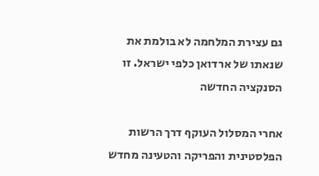גם עצירת המלחמה לא בולמת את שנאתו של ארדואן כלפי ישראל. זו הסנקציה החדשה

אחרי המסלול העוקף דרך הרשות הפלסטינית והפריקה והטעינה מחדש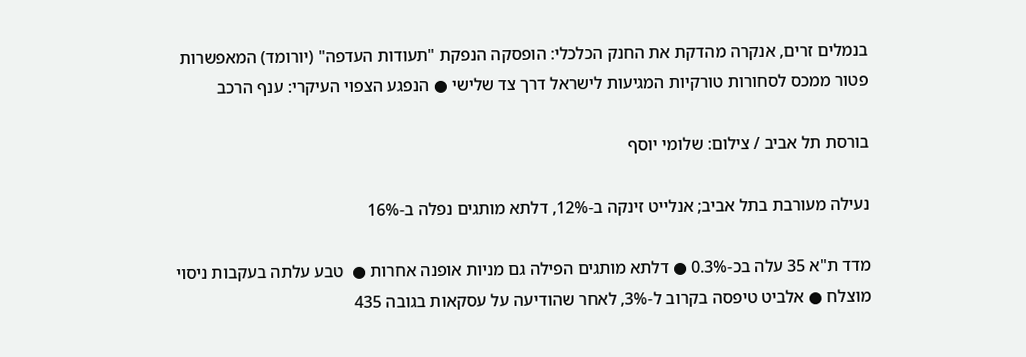בנמלים זרים, אנקרה מהדקת את החנק הכלכלי: הופסקה הנפקת "תעודות העדפה" (יורומד) המאפשרות פטור ממכס לסחורות טורקיות המגיעות לישראל דרך צד שלישי ● הנפגע הצפוי העיקרי: ענף הרכב

בורסת תל אביב / צילום: שלומי יוסף

נעילה מעורבת בתל אביב; אנלייט זינקה ב-12%, דלתא מותגים נפלה ב-16%

מדד ת"א 35 עלה בכ-0.3% ● דלתא מותגים הפילה גם מניות אופנה אחרות ●  טבע עלתה בעקבות ניסוי מוצלח ● אלביט טיפסה בקרוב ל-3%, לאחר שהודיעה על עסקאות בגובה 435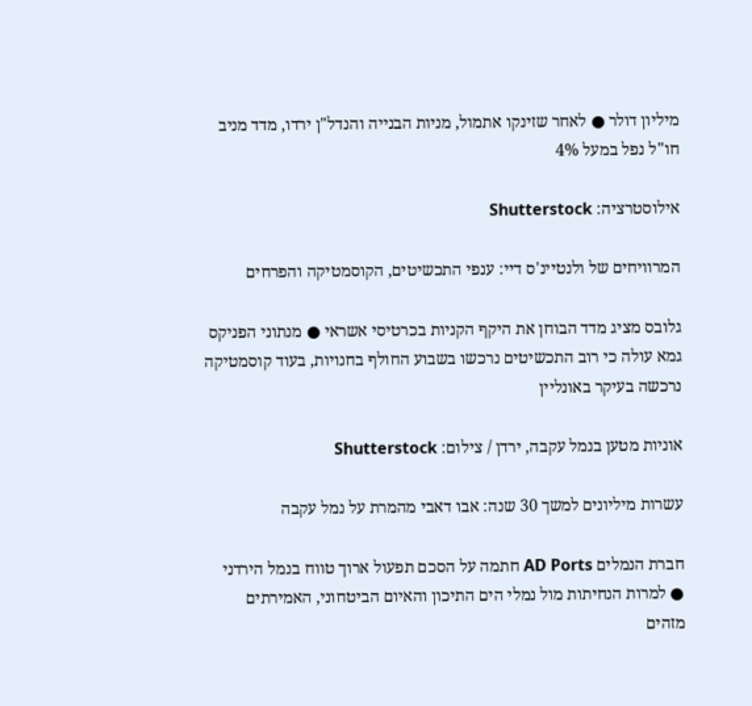מיליון דולר ● לאחר שזינקו אתמול, מניות הבנייה והנדל"ן ירדו, מדד מניב חו"ל נפל במעל 4%

אילוסטרציה: Shutterstock

המרוויחים של ולנטיינ'ס דיי: ענפי התכשיטים, הקוסמטיקה והפרחים

גלובס מציג מדד הבוחן את היקף הקניות בכרטיסי אשראי ● מנתוני הפניקס גמא עולה כי רוב התכשיטים נרכשו בשבוע החולף בחנויות, בעוד קוסמטיקה נרכשה בעיקר באונליין

אוניות מטען בנמל עקבה, ירדן / צילום: Shutterstock

עשרות מיליונים למשך 30 שנה: אבו דאבי מהמרת על נמל עקבה

חברת הנמלים AD Ports חתמה על הסכם תפעול ארוך טווח בנמל הירדני ● למרות הנחיתות מול נמלי הים התיכון והאיום הביטחוני, האמירתים מזהים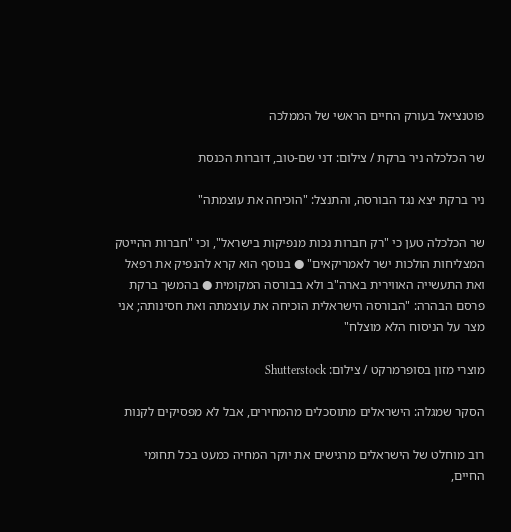פוטנציאל בעורק החיים הראשי של הממלכה

שר הכלכלה ניר ברקת / צילום: דני שם-טוב, דוברות הכנסת

ניר ברקת יצא נגד הבורסה, והתנצל: "הוכיחה את עוצמתה"

שר הכלכלה טען כי "רק חברות נכות מנפיקות בישראל", וכי "חברות ההייטק המצליחות הולכות ישר לאמריקאים" ● בנוסף הוא קרא להנפיק את רפאל ואת התעשייה האווירית בארה"ב ולא בבורסה המקומית ● בהמשך ברקת פרסם הבהרה: "הבורסה הישראלית הוכיחה את עוצמתה ואת חסינותה; אני מצר על הניסוח הלא מוצלח"

מוצרי מזון בסופרמרקט / צילום: Shutterstock

הסקר שמגלה: הישראלים מתוסכלים מהמחירים, אבל לא מפסיקים לקנות

רוב מוחלט של הישראלים מרגישים את יוקר המחיה כמעט בכל תחומי החיים,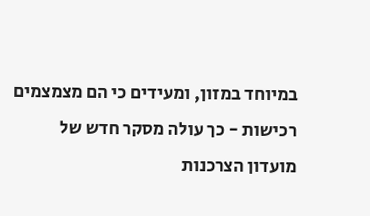במיוחד במזון, ומעידים כי הם מצמצמים רכישות - כך עולה מסקר חדש של מועדון הצרכנות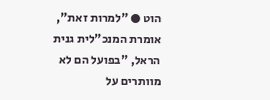הוט ● "למרות זאת", אומרת המנכ"לית גנית הראל, "בפועל הם לא מוותרים על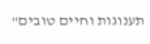תענוגות וחיים טובים"